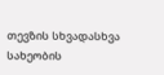თევზის სხვადასხვა სახეობის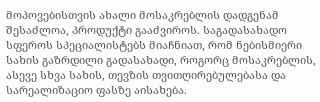მოპოვებისთვის ახალი მოსაკრებლის დადგენამ შესაძლოა, პროდუქტი გააძვიროს. საგადასახადო სფეროს სპეციალისტებს მიაჩნიათ, რომ ნებისმიერი სახის გაზრდილი გადასახადი, როგორც მოსაკრებლის, ასევე სხვა სახის, თევზის თვითღირებულებასა და სარეალიზაციო ფასზე აისახება.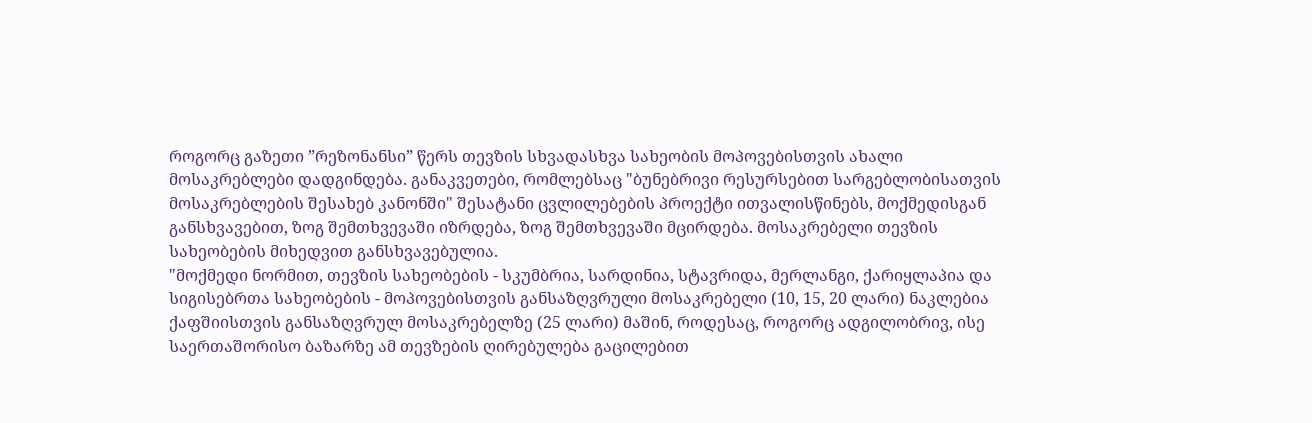როგორც გაზეთი ”რეზონანსი” წერს თევზის სხვადასხვა სახეობის მოპოვებისთვის ახალი მოსაკრებლები დადგინდება. განაკვეთები, რომლებსაც "ბუნებრივი რესურსებით სარგებლობისათვის მოსაკრებლების შესახებ კანონში" შესატანი ცვლილებების პროექტი ითვალისწინებს, მოქმედისგან განსხვავებით, ზოგ შემთხვევაში იზრდება, ზოგ შემთხვევაში მცირდება. მოსაკრებელი თევზის სახეობების მიხედვით განსხვავებულია.
"მოქმედი ნორმით, თევზის სახეობების - სკუმბრია, სარდინია, სტავრიდა, მერლანგი, ქარიყლაპია და სიგისებრთა სახეობების - მოპოვებისთვის განსაზღვრული მოსაკრებელი (10, 15, 20 ლარი) ნაკლებია ქაფშიისთვის განსაზღვრულ მოსაკრებელზე (25 ლარი) მაშინ, როდესაც, როგორც ადგილობრივ, ისე საერთაშორისო ბაზარზე ამ თევზების ღირებულება გაცილებით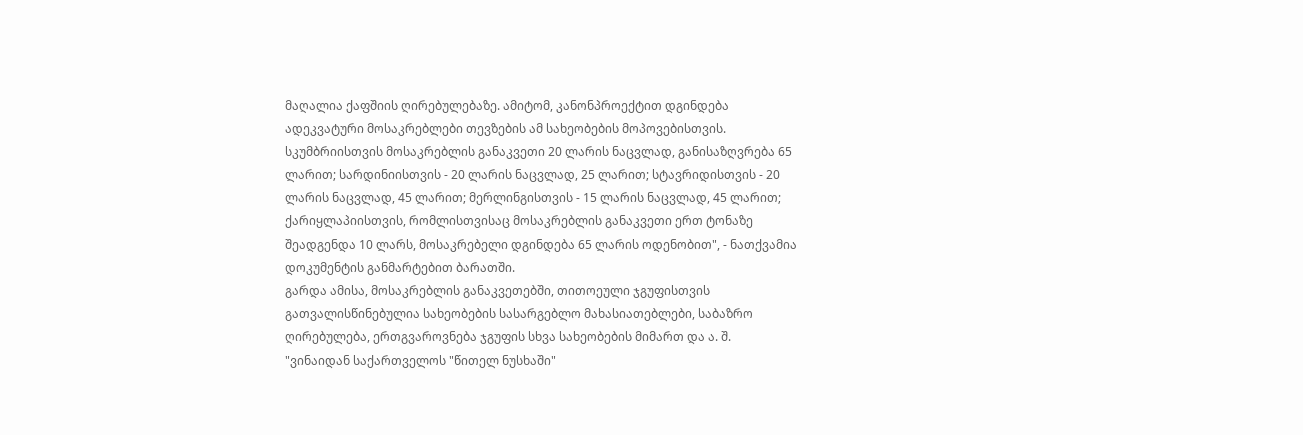მაღალია ქაფშიის ღირებულებაზე. ამიტომ, კანონპროექტით დგინდება ადეკვატური მოსაკრებლები თევზების ამ სახეობების მოპოვებისთვის. სკუმბრიისთვის მოსაკრებლის განაკვეთი 20 ლარის ნაცვლად, განისაზღვრება 65 ლარით; სარდინიისთვის - 20 ლარის ნაცვლად, 25 ლარით; სტავრიდისთვის - 20 ლარის ნაცვლად, 45 ლარით; მერლინგისთვის - 15 ლარის ნაცვლად, 45 ლარით; ქარიყლაპიისთვის, რომლისთვისაც მოსაკრებლის განაკვეთი ერთ ტონაზე შეადგენდა 10 ლარს, მოსაკრებელი დგინდება 65 ლარის ოდენობით", - ნათქვამია დოკუმენტის განმარტებით ბარათში.
გარდა ამისა, მოსაკრებლის განაკვეთებში, თითოეული ჯგუფისთვის გათვალისწინებულია სახეობების სასარგებლო მახასიათებლები, საბაზრო ღირებულება, ერთგვაროვნება ჯგუფის სხვა სახეობების მიმართ და ა. შ.
"ვინაიდან საქართველოს "წითელ ნუსხაში"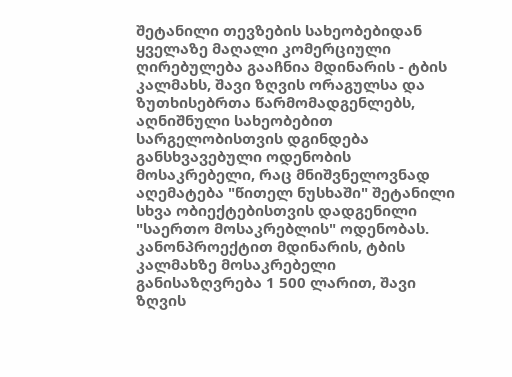შეტანილი თევზების სახეობებიდან ყველაზე მაღალი კომერციული ღირებულება გააჩნია მდინარის - ტბის კალმახს, შავი ზღვის ორაგულსა და ზუთხისებრთა წარმომადგენლებს, აღნიშნული სახეობებით სარგელობისთვის დგინდება განსხვავებული ოდენობის მოსაკრებელი, რაც მნიშვნელოვნად აღემატება "წითელ ნუსხაში" შეტანილი სხვა ობიექტებისთვის დადგენილი "საერთო მოსაკრებლის" ოდენობას. კანონპროექტით მდინარის, ტბის კალმახზე მოსაკრებელი განისაზღვრება 1 500 ლარით, შავი ზღვის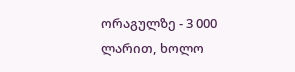ორაგულზე - 3 000 ლარით, ხოლო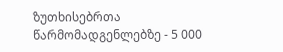ზუთხისებრთა წარმომადგენლებზე - 5 000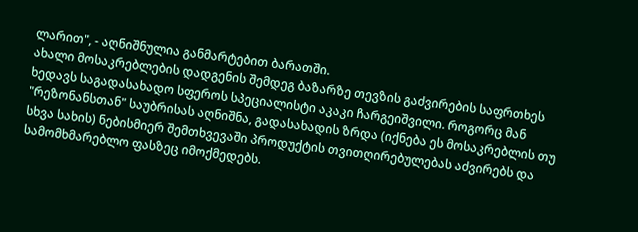ლარით", - აღნიშნულია განმარტებით ბარათში.
ახალი მოსაკრებლების დადგენის შემდეგ ბაზარზე თევზის გაძვირების საფრთხეს ხედავს საგადასახადო სფეროს სპეციალისტი აკაკი ჩარგეიშვილი. როგორც მან "რეზონანსთან" საუბრისას აღნიშნა, გადასახადის ზრდა (იქნება ეს მოსაკრებლის თუ სხვა სახის) ნებისმიერ შემთხვევაში პროდუქტის თვითღირებულებას აძვირებს და სამომხმარებლო ფასზეც იმოქმედებს.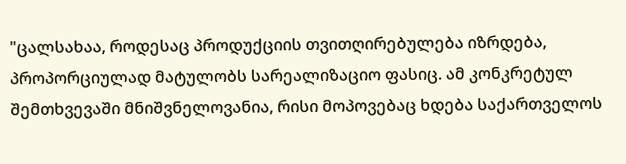"ცალსახაა, როდესაც პროდუქციის თვითღირებულება იზრდება, პროპორციულად მატულობს სარეალიზაციო ფასიც. ამ კონკრეტულ შემთხვევაში მნიშვნელოვანია, რისი მოპოვებაც ხდება საქართველოს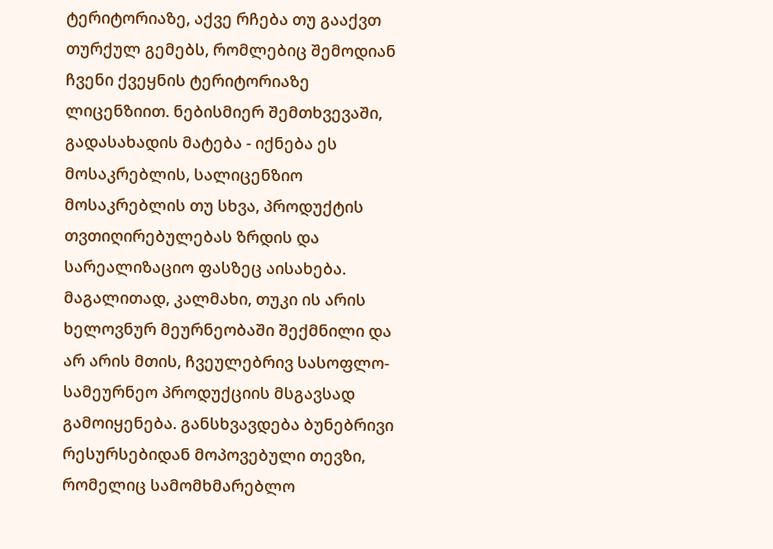ტერიტორიაზე, აქვე რჩება თუ გააქვთ თურქულ გემებს, რომლებიც შემოდიან ჩვენი ქვეყნის ტერიტორიაზე ლიცენზიით. ნებისმიერ შემთხვევაში, გადასახადის მატება - იქნება ეს მოსაკრებლის, სალიცენზიო მოსაკრებლის თუ სხვა, პროდუქტის თვთიღირებულებას ზრდის და სარეალიზაციო ფასზეც აისახება.
მაგალითად, კალმახი, თუკი ის არის ხელოვნურ მეურნეობაში შექმნილი და არ არის მთის, ჩვეულებრივ სასოფლო-სამეურნეო პროდუქციის მსგავსად გამოიყენება. განსხვავდება ბუნებრივი რესურსებიდან მოპოვებული თევზი, რომელიც სამომხმარებლო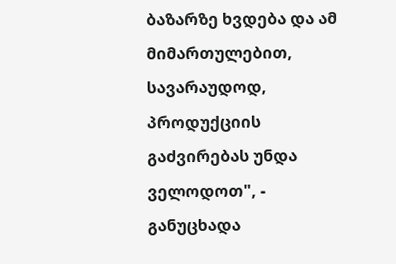ბაზარზე ხვდება და ამ მიმართულებით, სავარაუდოდ, პროდუქციის გაძვირებას უნდა ველოდოთ", - განუცხადა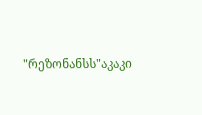"რეზონანსს"აკაკი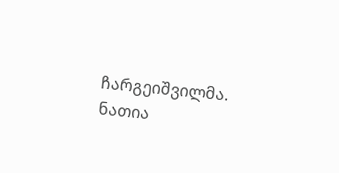ჩარგეიშვილმა.
ნათია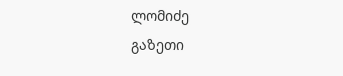ლომიძე
გაზეთი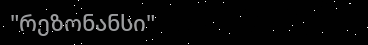"რეზონანსი"